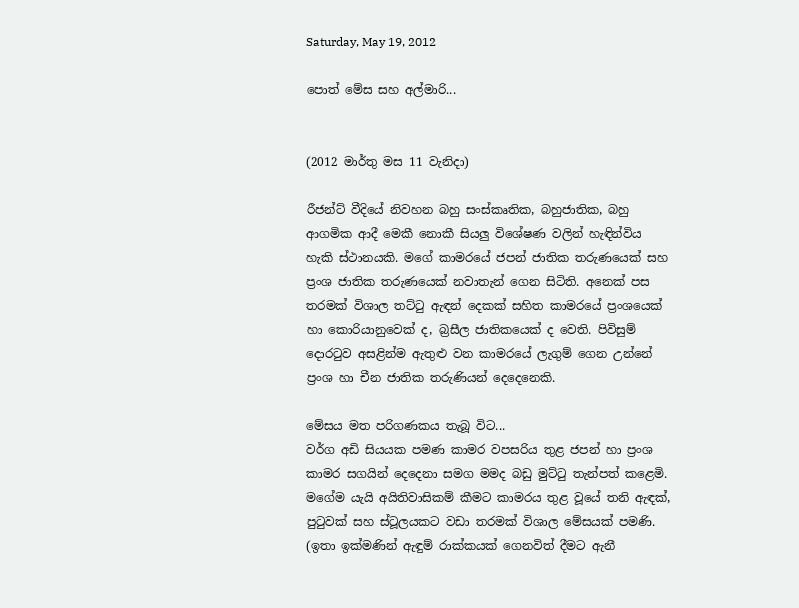Saturday, May 19, 2012

පොත් මේස සහ අල්මාරි...


(2012 මාර්තු මස 11 වැනිදා)

රීජන්ට් වීදියේ නිවහන බහු සංස්කෘතික, බහුජාතික, බහු ආගමික ආදී මෙකී නොකී සියලු විශේෂණ වලින් හැඳින්විය හැකි ස්ථානයකි. මගේ කාමරයේ ජපන් ජාතික තරුණයෙක් සහ ප්‍රංශ ජාතික තරුණයෙක් නවාතැන් ගෙන සිටිති. අනෙක් පස තරමක් විශාල තට්ටු ඇඳන් දෙකක් සහිත කාමරයේ ප්‍රංශයෙක් හා කොරියානුවෙක් ද, බ්‍රසීල ජාතිකයෙක් ද වෙති. පිවිසුම් දොරටුව අසළින්ම ඇතුළු වන කාමරයේ ලැගුම් ගෙන උන්නේ ප්‍රංශ හා චීන ජාතික තරුණියන් දෙදෙනෙකි.

මේසය මත පරිගණකය තැබූ විට...
වර්ග අඩි සියයක පමණ කාමර වපසරිය තුළ ජපන් හා ප්‍රංශ කාමර සගයින් දෙදෙනා සමග මමද බඩු මුට්ටු තැන්පත් කළෙමි. මගේම යැයි අයිතිවාසිකම් කීමට කාමරය තුළ වූයේ තනි ඇඳක්, පුටුවක් සහ ස්ටූලයකට වඩා තරමක් විශාල මේසයක් පමණි. (ඉතා ඉක්මණින් ඇඳුම් රාක්කයක් ගෙනවිත් දීමට ඇනී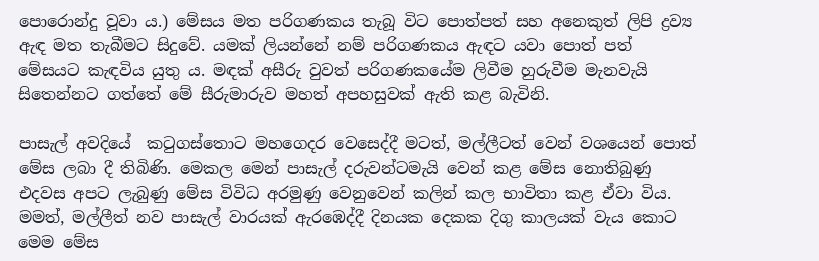පොරොන්දු වූවා ය.) මේසය මත පරිගණකය තැබූ විට පොත්පත් සහ අනෙකුත් ලිපි ද්‍රව්‍ය ඇඳ මත තැබීමට සිදුවේ. යමක් ලියන්නේ නම් පරිගණකය ඇඳට යවා පොත් පත් මේසයට කැඳවිය යුතු ය. මඳක් අසීරු වුවත් පරිගණකයේම ලිවීම හුරුවීම මැනවැයි සිතෙන්නට ගත්තේ මේ සීරුමාරුව මහත් අපහසුවක් ඇති කළ බැවිනි.

පාසැල් අවදියේ  කටුගස්තොට මහගෙදර වෙසෙද්දී මටත්, මල්ලීටත් වෙන් වශයෙන් පොත් මේස ලබා දී තිබිණි. මෙකල මෙන් පාසැල් දරුවන්ටමැයි වෙන් කළ මේස නොතිබුණු එදවස අපට ලැබුණු මේස විවිධ අරමුණු වෙනුවෙන් කලින් කල භාවිතා කළ ඒවා විය. මමත්, මල්ලීත් නව පාසැල් වාරයක් ඇරඹෙද්දී දිනයක දෙකක දිගු කාලයක් වැය කොට මෙම මේස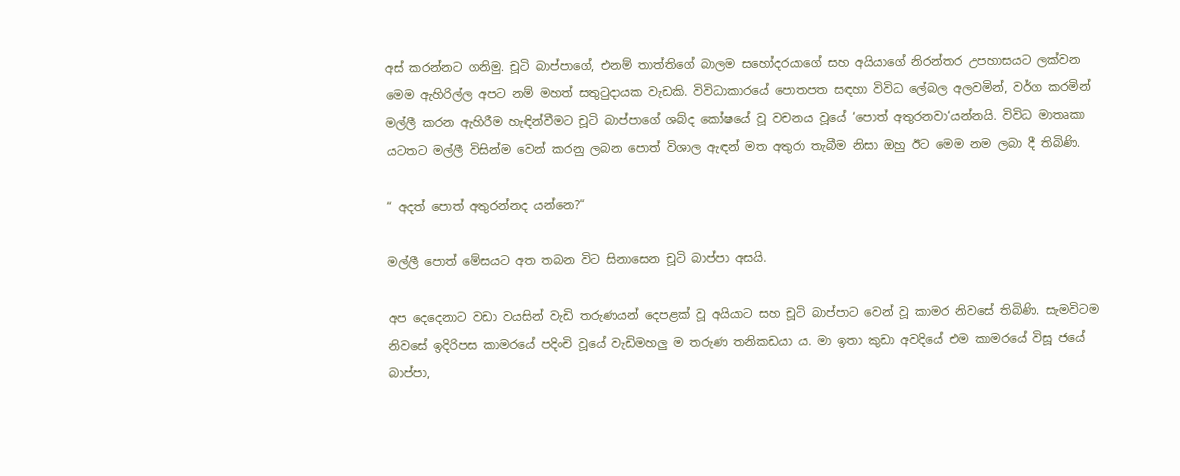අස් කරන්නට ගනිමු. චූටි බාප්පාගේ, එනම් තාත්තිගේ බාලම සහෝදරයාගේ සහ අයියාගේ නිරන්තර උපහාසයට ලක්වන මෙම ඇහිරිල්ල අපට නම් මහත් සතුටුදායක වැඩකි. විවිධාකාරයේ පොතපත සඳහා විවිධ ලේබල අලවමින්, වර්ග කරමින් මල්ලී කරන ඇහිරීම හැඳින්වීමට චූටි බාප්පාගේ ශබ්ද කෝෂයේ වූ වචනය වූයේ ‘පොත් අතුරනවා‘යන්නයි. විවිධ මාතෘකා යටතට මල්ලී විසින්ම වෙන් කරනු ලබන පොත් විශාල ඇඳන් මත අතුරා තැබීම නිසා ඔහු ඊට මෙම නම ලබා දී තිබිණි.

“ අදත් පොත් අතුරන්නද යන්නෙ?“

මල්ලී පොත් මේසයට අත තබන විට සිනාසෙන චූටි බාප්පා අසයි.

අප දෙදෙනාට වඩා වයසින් වැඩි තරුණයන් දෙපළක් වූ අයියාට සහ චූටි බාප්පාට වෙන් වූ කාමර නිවසේ තිබිණි. සැමවිටම නිවසේ ඉදිරිපස කාමරයේ පදිංචි වූයේ වැඩිමහලු ම තරුණ තනිකඩයා ය. මා ඉතා කුඩා අවදියේ එම කාමරයේ විසූ ජයේ බාප්පා,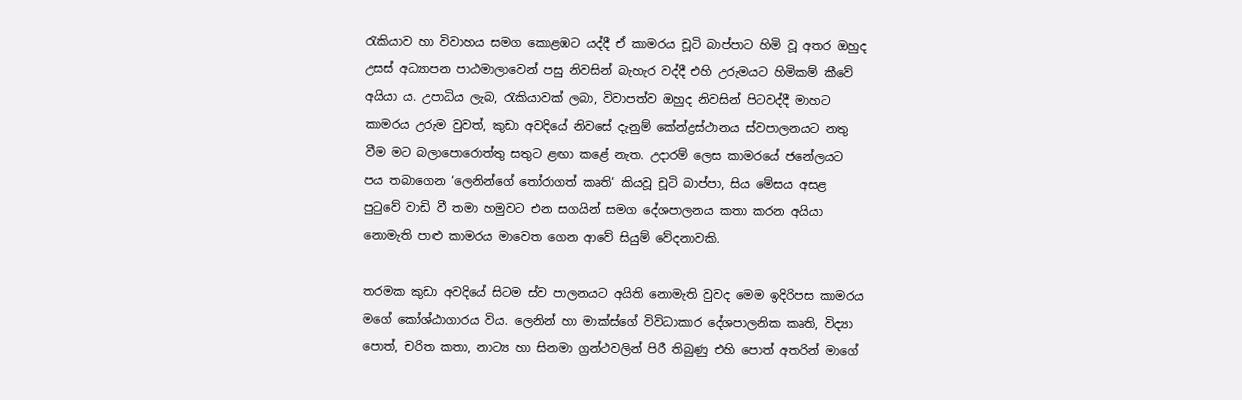රැකියාව හා විවාහය සමග කොළඹට යද්දී ඒ කාමරය චූටි බාප්පාට හිමි වූ අතර ඔහුද උසස් අධ්‍යාපන පාඨමාලාවෙන් පසු නිවසින් බැහැර වද්දී එහි උරුමයට හිමිකම් කීවේ අයියා ය. උපාධිය ලැබ, රැකියාවක් ලබා, විවාපත්ව ඔහුද නිවසින් පිටවද්දී මාහට කාමරය උරුම වුවත්, කුඩා අවදියේ නිවසේ දැනුම් කේන්ද්‍රස්ථානය ස්වපාලනයට නතු වීම මට බලාපොරොත්තු සතුට ළඟා කළේ නැත. උදාරම් ලෙස කාමරයේ ජනේලයට පය තබාගෙන ‘ලෙනින්ගේ තෝරාගත් කෘති‘ කියවූ චූටි බාප්පා, සිය මේසය අසළ පුටුවේ වාඩි වී තමා හමුවට එන සගයින් සමග දේශපාලනය කතා කරන අයියා නොමැති පාළු කාමරය මාවෙත ගෙන ආවේ සියුම් වේදනාවකි.

තරමක කුඩා අවදියේ සිටම ස්ව පාලනයට අයිති නොමැති වුවද මෙම ඉදිරිපස කාමරය මගේ කෝශ්ඨාගාරය විය. ලෙනින් හා මාක්ස්ගේ විවිධාකාර දේශපාලනික කෘති, විද්‍යා පොත්, චරිත කතා, නාට්‍ය හා සිනමා ග්‍රන්ථවලින් පිරී තිබුණු එහි පොත් අතරින් මාගේ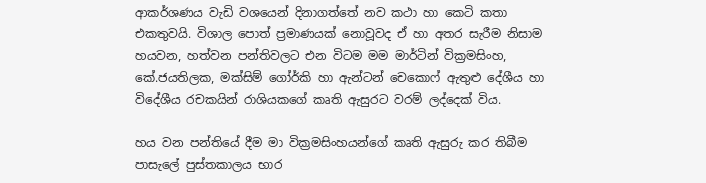ආකර්ශණය වැඩි වශයෙන් දිනාගත්තේ නව කථා හා කෙටි කතා එකතුවයි. විශාල පොත් ප්‍රමාණයක් නොවූවද ඒ හා අතර සැරීම නිසාම හයවන, හත්වන පන්තිවලට එන විටම මම මාර්ටින් වික්‍රමසිංහ, කේ.ජයතිලක, මක්සිම් ගෝර්කි හා ඇන්ටන් චෙකොෆ් ඇතුළු දේශීය හා විදේශීය රචකයින් රාශියකගේ කෘති ඇසුරට වරම් ලද්දෙක් විය.

හය වන පන්තියේ දීම මා වික්‍රමසිංහයන්ගේ කෘති ඇසුරු කර තිබීම පාසැලේ පුස්තකාලය භාර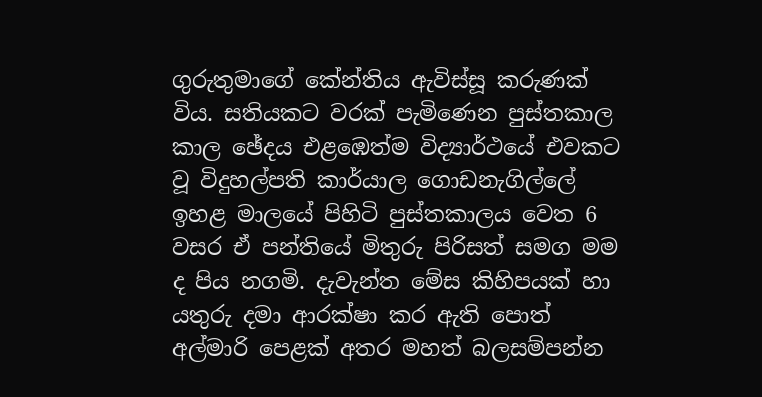ගුරුතුමාගේ කේන්තිය ඇවිස්සූ කරුණක් විය. සතියකට වරක් පැමිණෙන පුස්තකාල කාල ඡේදය එළඹෙත්ම විද්‍යාර්ථයේ එවකට වූ විදුහල්පති කාර්යාල ගොඩනැගිල්ලේ ඉහළ මාලයේ පිහිටි පුස්තකාලය වෙත 6 වසර ඒ පන්තියේ මිතුරු පිරිසත් සමග මම ද පිය නගමි. දැවැන්ත මේස කිහිපයක් හා යතුරු දමා ආරක්ෂා කර ඇති පොත් අල්මාරි පෙළක් අතර මහත් බලසම්පන්න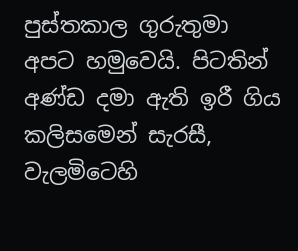පුස්තකාල ගුරුතුමා අපට හමුවෙයි. පිටතින් අණ්ඩ දමා ඇති ඉරී ගිය කලිස‍මෙන් සැරසී, වැලමිටෙහි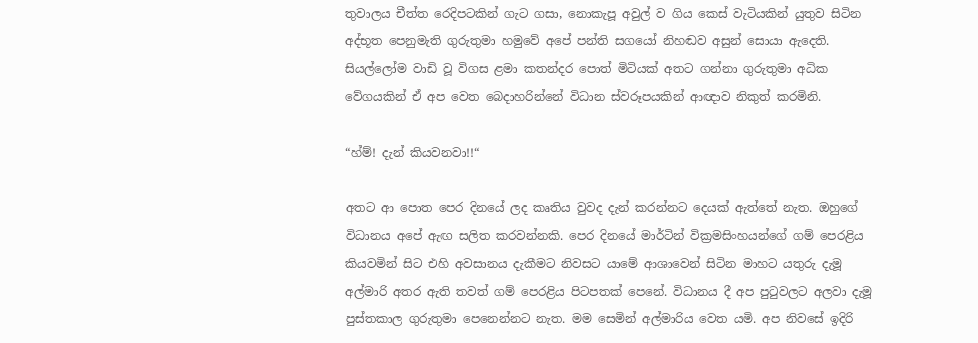තුවාලය චීත්ත රෙදිපටකින් ගැට ගසා, නොකැපූ අවුල් ව ගිය කෙස් වැටියකින් යුතුව සිටින අද්භූත පෙනුමැති ගුරුතුමා හමුවේ අපේ පන්ති සගයෝ නිහඬව අසුන් සොයා ඇදෙති. සියල්ලෝම වාඩි වූ විගස ළමා කතන්දර පොත් මිටියක් අතට ගන්නා ගුරුතුමා අධික වේගයකින් ඒ අප වෙත බෙදාහරින්නේ විධාන ස්වරූපයකින් ආඥාව නිකුත් කරමිනි.

“හ්ම්! දැන් කියවනවා!!“

අතට ආ පොත පෙර දිනයේ ලද කෘතිය වුවද දැන් කරන්නට දෙයක් ඇත්තේ නැත. ඔහුගේ විධානය අපේ ඇඟ සලිත කරවන්නකි. පෙර දිනයේ මාර්ටින් වික්‍රමසිංහයන්ගේ ගම් පෙරළිය කියවමින් සිට එහි අවසානය දැකීමට නිවසට යාමේ ආශාවෙන් සිටින මාහට යතුරු දැමූ අල්මාරි අතර ඇති තවත් ගම් පෙරළිය පිටපතක් පෙනේ. විධානය දී අප පුටුවලට අලවා දැමූ පුස්තකාල ගුරුතුමා පෙනෙන්නට නැත. මම සෙමින් අල්මාරිය වෙත යමි. අප නිවසේ ඉදිරි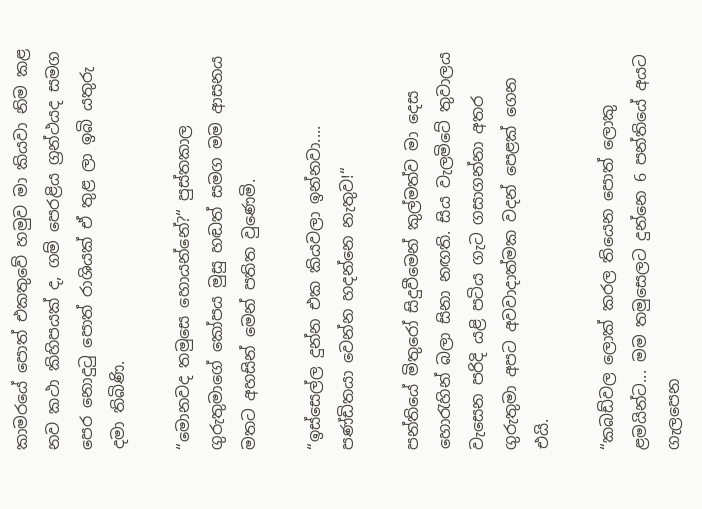කාමරයේ පොත් එකතුවේ හමුව මා කියවා නිම කළ නව කථා කිහිපයක් ද, ගම් පෙරළිය ග්‍රන්ථයද සමග පෙර නොදුටු පොත් රාශියක් ඒ තුළ ලා ඉබි යතුරු දමා තිබිණි.

“මොනවද තමුසෙ හොයන්නේ?“ පුස්තකාල ගුරුතුමාගේ කෝපය මුසු හඬත් සමග මම ආසනය මතට අහසින් මෙන් පතිත වුණෙමි.

“ඉස්සෙල්ල දුන්න එක කියවලා ඉන්නවා.... පණ්ඩිතයා වෙන්න හදන්නෙ නැතුව!“

පන්තියේ මිතුරෝ සිදුවීමෙන් කුල්මත්ව මා දෙස හොරැහින් බලා සිනා නඟති. සිය වැලමිටේ තුවාලය වැසෙන පරිදි යළි පටිය ගැට ගසාගන්නා අතර ගුරුතුමා අපට අවවාදාත්මක වදන් පෙළක් ගෙන එයි.

“කබඩ්වල ලොක් කරල තියෙන පොත් ලොකු ළමයින්ට... මම තමුසෙලට දුන්නෙ 6 පන්තියේ අයට ගැලපෙන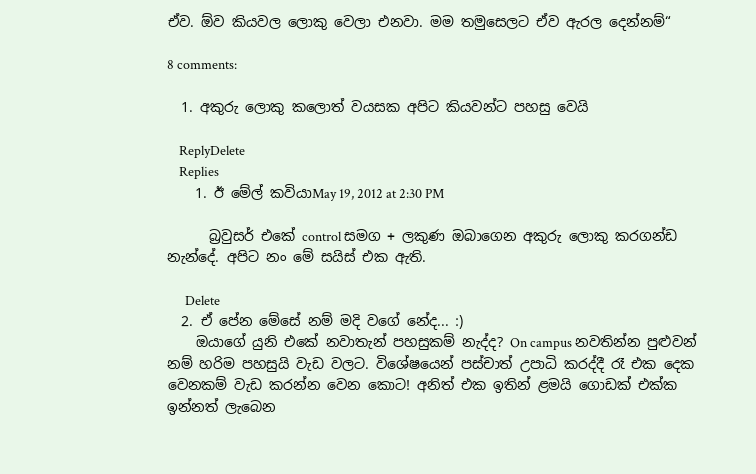ඒව. ඕව කියවල ලොකු වෙලා එනවා. මම තමුසෙලට ඒව ඇරල දෙන්නම්“

8 comments:

  1. අකුරු ලොකු කලොත් වයසක අපිට කියවන්ට පහසු වෙයි

    ReplyDelete
    Replies
    1. ඊ මේල් කවියාMay 19, 2012 at 2:30 PM

      බ්‍රවුසර් එකේ control සමග + ලකුණ ඔබාගෙන අකුරු ලොකු කරගන්ඩ නැන්දේ. අපිට නං මේ සයිස් එක ඇති.

      Delete
  2. ඒ පේන මේසේ නම් මදි වගේ නේද... :)
    ඔයාගේ යුනි එකේ නවාතැන් පහසුකම් නැද්ද? On campus නවතින්න පුළුවන් නම් හරිම පහසුයි වැඩ වලට. විශේෂයෙන් පස්චාත් උපාධි කරද්දී රෑ එක දෙක වෙනකම් වැඩ කරන්න වෙන කොට! අනිත් එක ඉතින් ළමයි ගොඩක් එක්ක ඉන්නත් ලැබෙන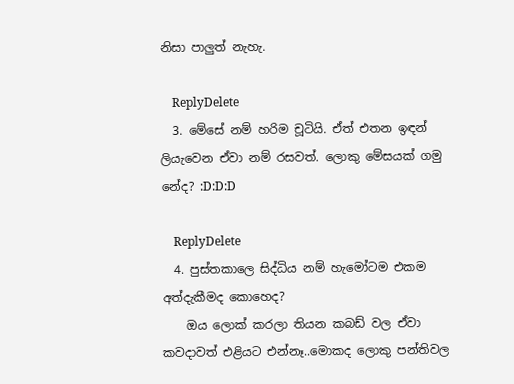නිසා පාලුත් නැහැ.

    ReplyDelete
  3. මේසේ නම් හරිම චූටියි. ඒත් එතන ඉඳන් ලියැවෙන ඒවා නම් රසවත්. ලොකු මේසයක් ගමු නේද? :D:D:D

    ReplyDelete
  4. පුස්තකාලෙ සිද්ධිය නම් හැමෝටම එකම අත්දැකීමද කොහෙද?
    ඔය ලොක් කරලා තියන කබඩ් වල ඒවා කවදාවත් එළියට එන්නෑ..මොකද ලොකු පන්තිවල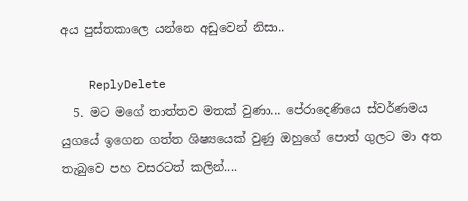අය පුස්තකාලෙ යන්නෙ අඩුවෙන් නිසා..

    ReplyDelete
  5. මට මගේ තාත්තව මතක් වුණා... පේරාදෙණියෙ ස්වර්ණමය යුගයේ ඉගෙන ගත්ත ශිෂ්‍යයෙක් වුණු ඔහුගේ පොත් ගුලට මා අත තැබුවෙ පහ වසරටත් කලින්....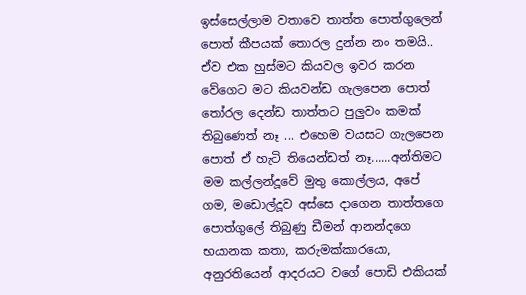ඉස්සෙල්ලාම වතාවෙ තාත්ත පොත්ගුලෙන් පොත් කීපයක් තොරල දුන්න නං තමයි.. ඒව එක හුස්මට කියවල ඉවර කරන වේගෙට මට කියවන්ඩ ගැලපෙන පොත් තෝරල දෙන්ඩ තාත්තට පුලුවං කමක් තිබුණෙත් නෑ ... එහෙම වයසට ගැලපෙන පොත් ඒ හැටි තියෙන්ඩත් නෑ......අන්තිමට මම කල්ලන්දූවේ මුතු කොල්ලය, අපේ ගම, මඩොල්දූව අස්සෙ දාගෙන තාත්තගෙ පොත්ගුලේ තිබුණු ඩීමන් ආනන්දගෙ භයානක කතා, කරුමක්කාරයො, අනුරතියෙන් ආදරයට වගේ පොඩි එකියක්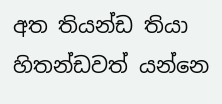අත තියන්ඩ තියා හිතන්ඩවත් යන්නෙ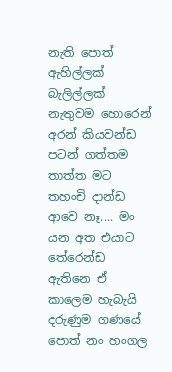නැති පොත් ඇහිල්ලක් බැලිල්ලක් නැතුවම හොරෙන් අරන් කියවන්ඩ පටන් ගත්තම තාත්ත මට තහංචි දාන්ඩ ආවෙ නෑ.... මං යන අත එයාට තේරෙන්ඩ ඇතිනෙ ඒ කාලෙම හැබැයි දරුණුම ගණයේ පොත් නං හංගල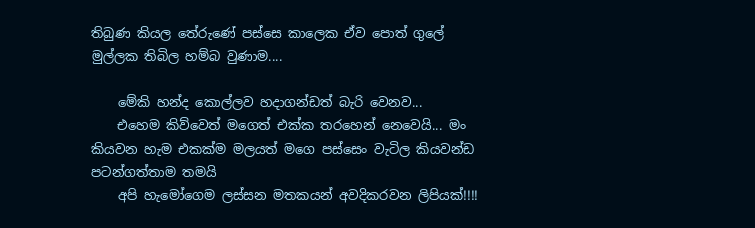තිබුණ කියල තේරුණේ පස්සෙ කාලෙක ඒව පොත් ගුලේ මුල්ලක තිබිල හම්බ වුණාම....

    මේකි හන්ද කොල්ලව හදාගන්ඩත් බැරි වෙනව...
    එහෙම කිව්වෙත් මගෙත් එක්ක තරහෙන් නෙවෙයි... මං කියවන හැම එකක්ම මලයත් මගෙ පස්සෙං වැටිල කියවන්ඩ පටන්ගත්තාම තමයි
    අපි හැමෝගෙම ලස්සන මතකයන් අවදිකරවන ලිපියක්!!!!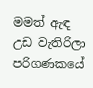මමත් ඇඳ උඩ වැතිරිලා පරිගණකයේ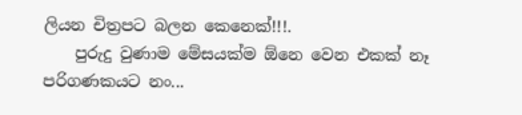ලියන චිත්‍රපට බලන කෙනෙක්!!!.
    පුරුදු වුණාම මේසයක්ම ඕනෙ වෙන එකක් නෑ පරිගණකයට නං...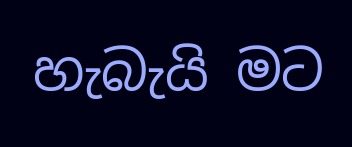හැබැයි මට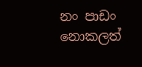නං පාඩං නොකලත්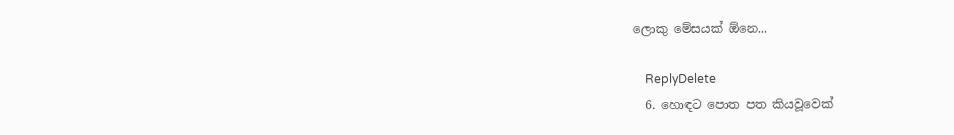ලොකු මේසයක් ඕනෙ...

    ReplyDelete
  6. හොඳට පොත පත කියවූවෙක්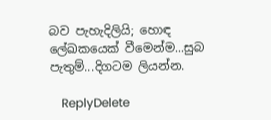බව පැහැදිලියි; හොඳ ලේඛකයෙක් වීමෙන්ම...සුබ පැතුම්...දිගටම ලියන්න.

    ReplyDelete